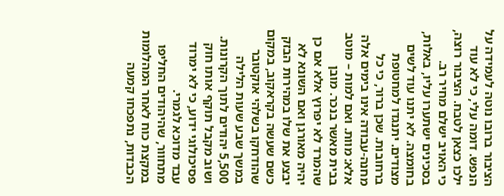הציבור ברובו נוטה לעמידה על הנפש. דומה עלי, כי לא עוד ילכו כצאן לטבח. הציבור רוצה, כי האויב ישלם מחיר רב. בסכינים ישתערו עליו, באלות, בחומצה. לא יתנו עוד לשים מצודים. יתנגדו למחטופת ברחובות. שכן ברור, כי כל מחנה-עבודה אינו בימים אלה אלא: מוות. ואם למות – מוטב בבית מאשר בנכר. מובן שהמרד לא יפרוץ אלא אם כן יהיה מאורגן ואם השונא לא יבצע את שלו במהירות הבזק כשם שעשה בקראקוב, במקום שהודחקו בשלהי אוקטובר במשך שבע שעות הלילה 5,500 יהודים לתוך הקרונות. ושוב מקבל תוקף אותו חוק פסיכולוגי ידוע, כי לא ימרוד עבד מדוכא לגמרי.
מתחוור, שהיהודים החליפו במקצת כוח לאחר המהלומות הכבדות, נתפכחו קמעה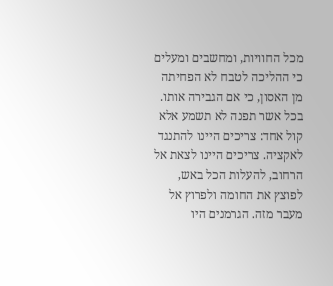מכל החוויות, ומחשבים ומעלים כי ההליכה לטבח לא הפחיתה מן האסון, כי אם הגבירה אותו. בכל אשר תפנה לא תשמע אלא קול אחד: צריכים היינו להתנגד לאקציה. צריכים היינו לצאת אל הרחוב, להעלות הכל באש, לפוצץ את החומה ולפרוץ אל מעבר מזה. הגרמנים היו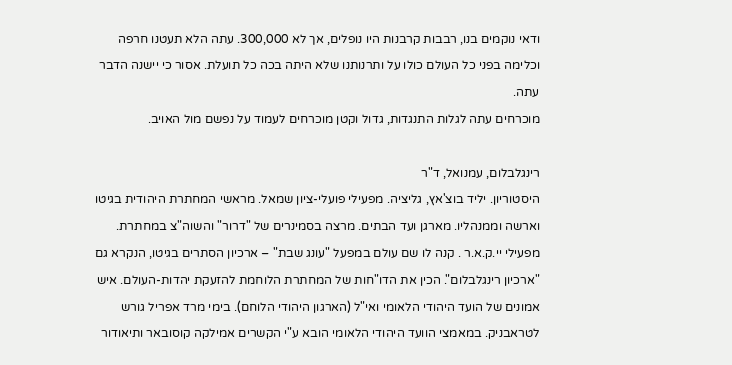ודאי נוקמים בנו, רבבות קרבנות היו נופלים, אך לא 300,000. עתה הלא תעטנו חרפה וכלימה בפני כל העולם כולו על ותרנותנו שלא היתה בכה כל תועלת. אסור כי יישנה הדבר עתה.
מוכרחים עתה לגלות התנגדות, גדול וקטן מוכרחים לעמוד על נפשם מול האויב.

רינגלבלום, עמנואל, ד"ר
היסטוריון. יליד בוצ'אץ, גליציה. מפעילי פועלי-ציון שמאל. מראשי המחתרת היהודית בגיטו וארשה וממנהליו. מארגן ועד הבתים. מרצה בסמינרים של "דרור" והשוה"צ במחתרת. מפעילי יי.ק.א.ר . קנה לו שם עולם במפעל "עונג שבת" – ארכיון הסתרים בגיטו, הנקרא גם "ארכיון רינגלבלום". הכין את הדו"חות של המחתרת הלוחמת להזעקת יהדות-העולם. איש אמונים של הועד היהודי הלאומי ואי"ל (הארגון היהודי הלוחם). בימי מרד אפריל גורש לטראבניק. במאמצי הוועד היהודי הלאומי הובא ע"י הקשרים אמילקה קוסובאר ותיאודור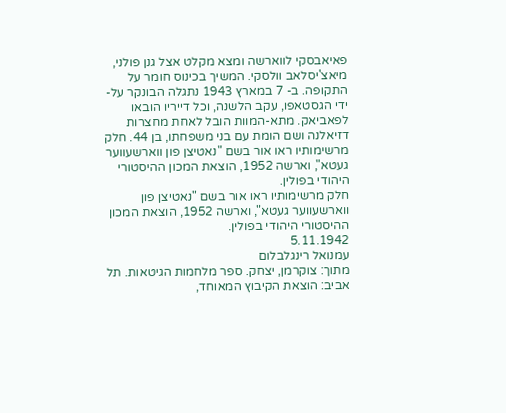פאיאבסקי לווארשה ומצא מקלט אצל גנן פולני, מיאצ'יסלאב וולסקי. המשיך בכינוס חומר על התקופה. ב- 7 במארץ 1943 נתגלה הבונקר על- ידי הגסטאפו, עקב הלשנה, וכל דייריו הובאו לפאביאק. מתא-המוות הובל לאחת מחצרות דזיאלנה ושם הומת עם בני משפחתו, בן 44. חלק מרשימותיו ראו אור בשם "נאטיצן פון ווארשעווער געטא", וארשה 1952, הוצאת המכון ההיסטורי היהודי בפולין.
חלק מרשימותיו ראו אור בשם "נאטיצן פון ווארשעווער געטא", וארשה 1952, הוצאת המכון ההיסטורי היהודי בפולין.
5.11.1942
עמנואל רינגלבלום
מתוך: צוקרמן, יצחק. ספר מלחמות הגיטאות. תל אביב: הוצאת הקיבוץ המאוחד,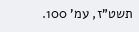תשט"ז, עמ' 100.